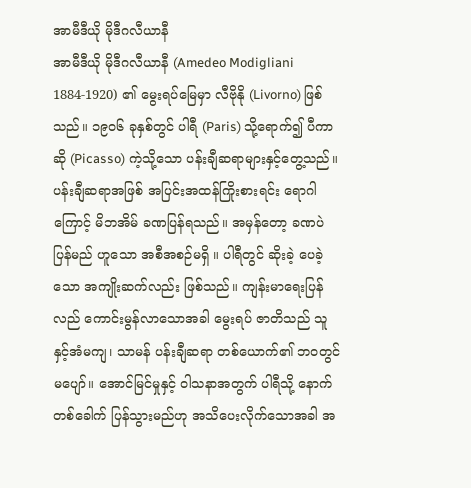အာမီဒီယို မိုဒီဂလီယာနီ
အာမီဒီယို မိုဒီဂလီယာနီ (Amedeo Modigliani 1884-1920) ၏ မွေးရပ်မြေမှာ လီဗိုနို (Livorno) ဖြစ်သည်။ ၁၉၀၆ ခုနှစ်တွင် ပါရီ (Paris) သို့ရောက်၍ ပီကာဆို (Picasso) ကဲ့သို့သော ပန်းချီဆရာများနှင့်တွေ့သည်။ ပန်းချီဆရာအဖြစ် အပြင်းအထန်ကြိုးစားရင်း ရောဂါကြောင့် မိဘအိမ် ခဏပြန်ရသည်။ အမှန်တော့ ခဏပဲ ပြန်မည် ဟူသော အစီအစဉ်မရှိ ။ ပါရီတွင် ဆိုးခဲ့ ပေခဲ့သော အကျိုးဆက်လည်း ဖြစ်သည်။ ကျန်းမာရေးပြန်လည် ကောင်းမွန်လာသောအခါ မွေးရပ် ဇာတိသည် သူနှင့်အံမကျ၊ သာမန် ပန်းချီဆရာ တစ်ယောက်၏ ဘဝတွင်မပျော်။ အောင်မြင်မှုနှင့် ဝါသနာအတွက် ပါရီသို့ နောက်တစ်ခေါက် ပြန်သွားမည်ဟု အသိပေးလိုက်သောအခါ အ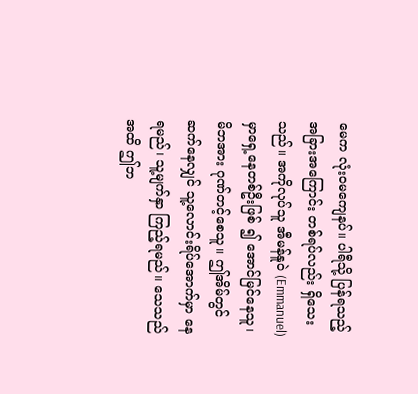မေက လုံးဝမကျေနပ်။ ပါရီသို့ ပြန်ရသည့် အခြားအကြောင်း တစ်ရပ်လည်း ရှိသေးသည်။ အကိုလုပ်သူ အီမန်နူဝဲ (Emmanuel) မှာရှေ့နေတစ်ဦးဖြစ် ၍ အောင်မြင်နေသူ၊ မိဘအား ဂုဏ်တင့်စေသူ။ ဤအိမ်တွင်ဆက်နေလျှင် သူ့လောင်းရိပ်အောက်မှာ နေရမည်၊ သူ့မျက်နှာ ကြည့်ရမည်။ သေသည်အထိ ဤဘ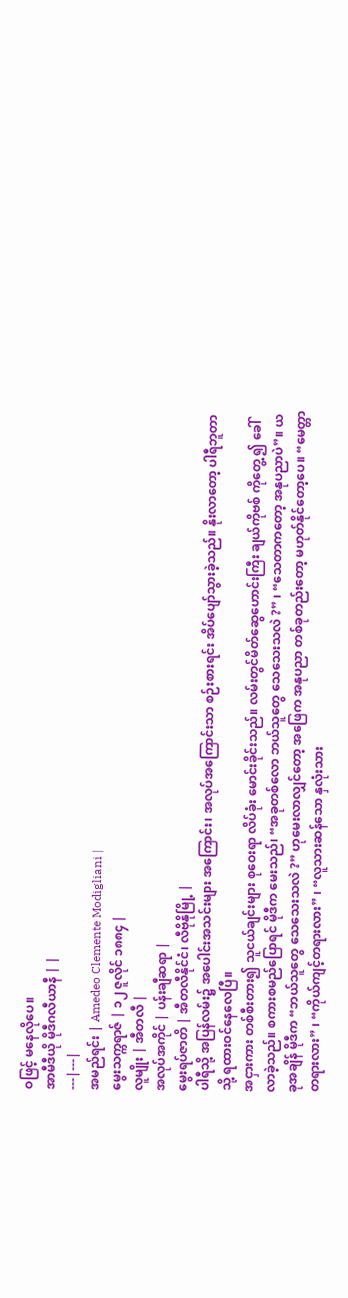ဝဖြင့် မနေလိုပေ။
အာမီဒီယို မိုဒီဂလီယာနီ | |
---|---|
အမည်ရင်း | Amedeo Clemente Modigliani |
မွေးသက္ကရာဇ် | ၁၂ ဇူလိုင် ၁၈၈၄ |
လူမျိုး | အီတလီ |
အလုပ်အကိုင် | ပန်းချီဆရာ |
မွေးရပ်ဇာတိ | အီတလီနိုင်ငံ၊ လီဗိုနိုမြို့ |
ပါရီသို့ အပြန်လမ်း၌ အပေါင်းအသင်းများ အကြောင်း၊ အလုပ်အကြောင်းသာ စဉ်းစားရင်း အိပ်ပျော်သွားခဲ့သည်။ နိုးလာတော့ ပါရီဘူတာသို့ ရထားဝင်နေလေပြီ။
အငှားကား တစ်စီးတား၍ သူငယ်ချင်းများ စုဝေးရာ လိပ်ခုံး မောင်းခိုင်းသည်။ လမ်းတွင်မိတ်ဆွေဟောင်းကြီး ချယ်ကိုဗစ် ကိုတွေ့ ၍ ခေါ်လာခဲ့သည်။ စကားစမည်ပြောရင် မိုဒီက မေးသည်၊ “အခုတစ်လော ဘယ်သူတွေ သေသေးသလဲ ?” ၊ “သေတာကတော့ အနုပညာပဲ”။ ယခုအချိန် မိုဒီက “ဘယ်သူတွေ သေသေးသလဲ ?” ဟုမေးလာလျှင်တော့ အဖြေက အနုပညာ တစ်ခုတည်းတော့ မဟုတ်နိုင်တော့ပေ။ “မေတ္တာတရားလား” ၊ “ကိုယ်ကျင့်တရားလား” ၊ “လူသားဆန်သော နှလုံးသား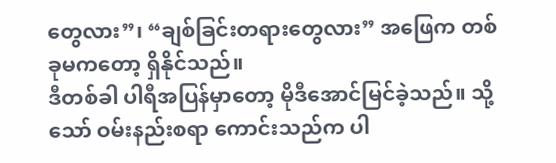တွေလား”၊ “ချစ်ခြင်းတရားတွေလား” အဖြေက တစ်ခုမကတော့ ရှိနိုင်သည်။
ဒီတစ်ခါ ပါရီအပြန်မှာတော့ မိုဒီအောင်မြင်ခဲ့သည်။ သို့သော် ဝမ်းနည်းစရာ ကောင်းသည်က ပါ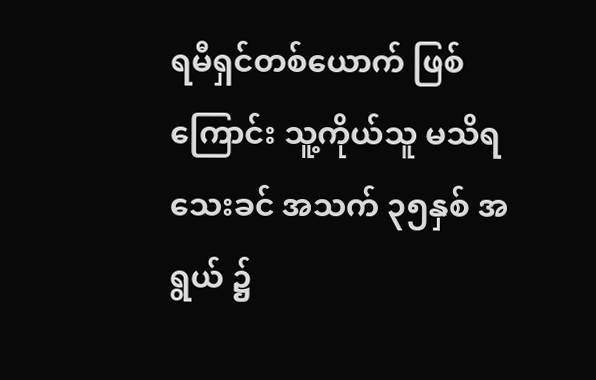ရမီရှင်တစ်ယောက် ဖြစ်ကြောင်း သူ့ကိုယ်သူ မသိရသေးခင် အသက် ၃၅နှစ် အရွယ် ၌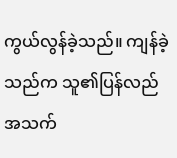ကွယ်လွန်ခဲ့သည်။ ကျန်ခဲ့သည်က သူ၏ပြန်လည် အသက်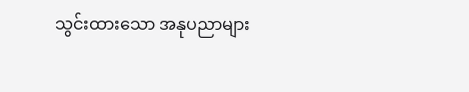သွင်းထားသော အနုပညာများ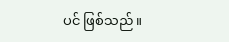ပင် ဖြစ်သည်။